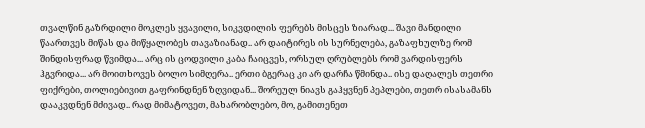თვალწინ გაზრდილი მოკლეს ყვავილი, სიკვდილის ფერებს მისცეს ზიარად... შავი მანდილი წაართვეს მიწას და მიწყალობეს თავაზიანად.. არ დაიტირეს ის სურნელება, გაზაფხულზე რომ შინდისფრად წვიმდა... არც ის ცოდვილი კაბა ჩაიცვეს, ორსულ ღრუბლებს რომ ვარდისფერს ჰგვრიდა... არ მოითხოვეს ბოლო სიმღერა.. ერთი ბგერაც კი არ დარჩა წმინდა.. ისე დაღალეს თეთრი ფიქრები, თოლიებივით გაფრინდნენ ზღვიდან... შორეულ ნიავს გაჰყვნენ პეპლები, თეთრ ისასამანს დააკვდნენ მძივად.. რად მიმატოვეთ, მახარობლებო, მო, გამითენეთ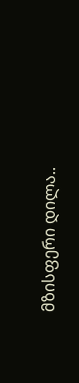მზისფერი დილა..